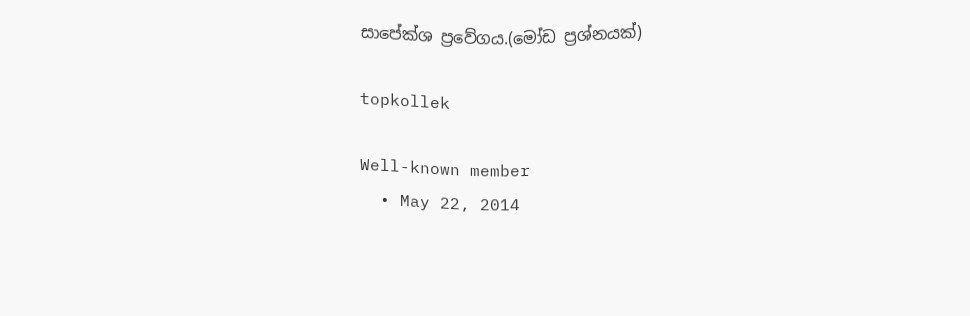සාපේක්ශ ප්‍රවේගය.(මෝඩ ප්‍රශ්නයක්)

topkollek

Well-known member
  • May 22, 2014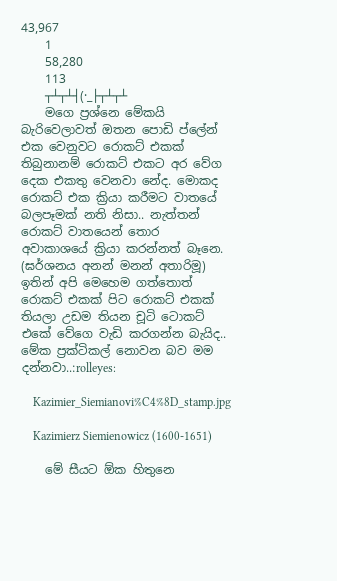43,967
    1
    58,280
    113
    ┬┴┬┴┤(·_├┬┴┬┴
    මගෙ ප්‍රශ්නෙ මේකයි බැරිවෙලාවත් ඔතන පොඩි ප්ලේන් එක වෙනුවට රොකට් එකක් තිබුනානම් රොකට් එකට අර වේග දෙක එකතු වෙනවා නේද. මොකද රොකට් එක ක්‍රියා කරීමට වාතයේ බලපෑමක් නති නිසා.. නැත්තන් රොකට් වාතයෙන් තොර අවාකාශයේ ක්‍රියා කරන්නත් බෑනෙ. (ඝර්ශනය අනන් මනන් අතාරිමූ) ඉතින් අපි මෙහෙම ගත්තොත් රොකට් එකක් පිට රොකට් එකක් තියලා උඩම තියන චූටි ටොකට් එකේ වේගෙ වැඩි කරගන්න බැයිද.. මේක ප්‍රක්ටිකල් නොවන බව මම දන්නවා..:rolleyes:

    Kazimier_Siemianovi%C4%8D_stamp.jpg

    Kazimierz Siemienowicz (1600-1651)

    මේ සීයට ඕක හිතුනෙ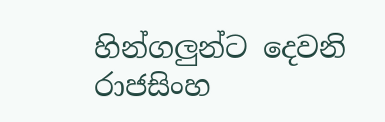හින්ගලුන්ට දෙවනි රාජසිංහ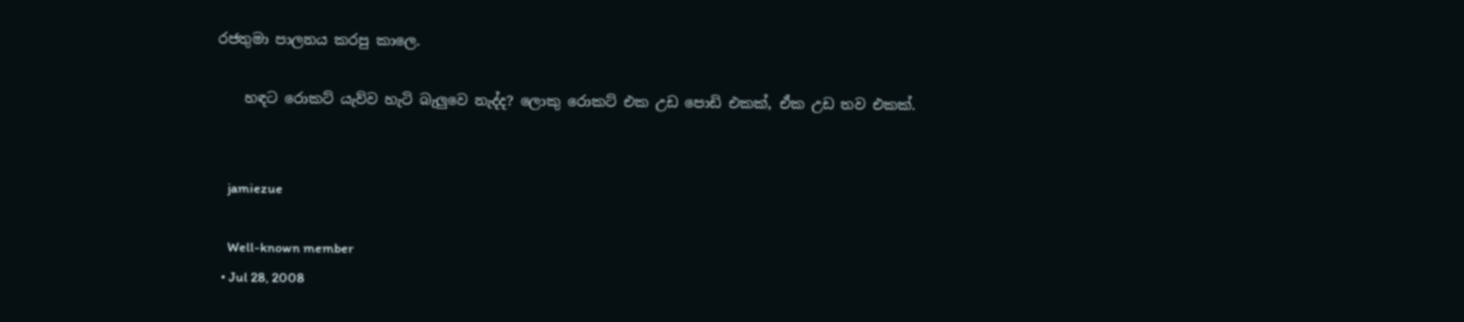රජතුමා පාලනය කරපු කාලෙ.

    හඳට රොකට් යැව්ව හැටි බැලුවෙ නැද්ද? ලොකු රොකට් එක උඩ පොඩි එකක්, ඒක උඩ තව එකක්.


    jamiezue

    Well-known member
  • Jul 28, 2008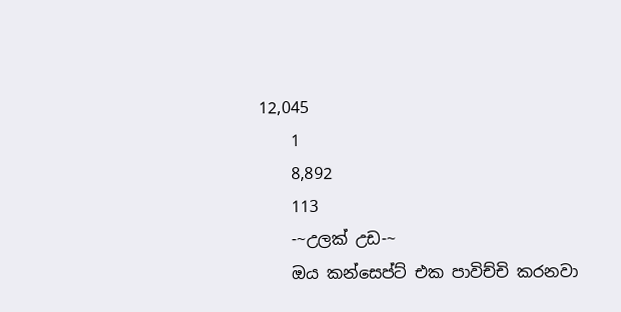12,045
    1
    8,892
    113
    -~උලක් උඩ-~
    ඔය කන්සෙප්ට් එක පාවිච්චි කරනවා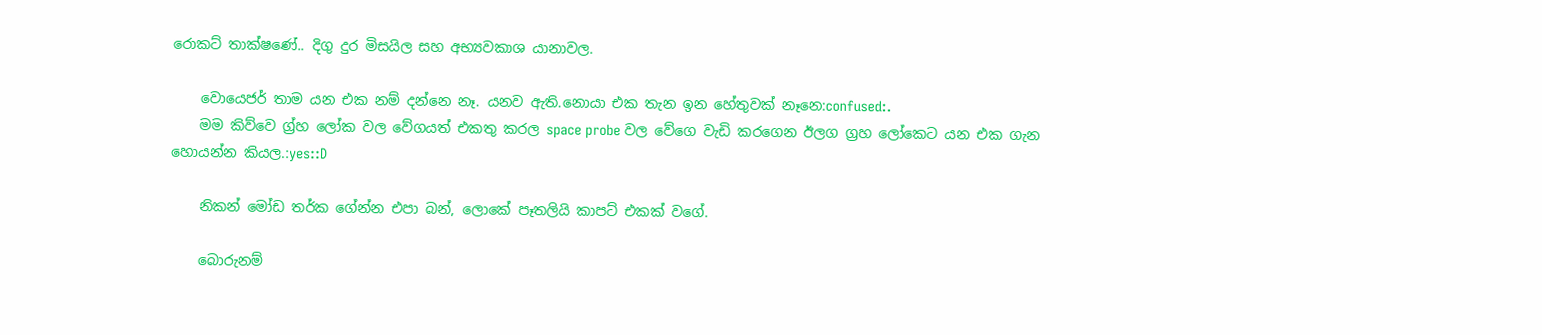රොකට් තාක්ෂණේ.. දිගු දුර මිසයිල සහ අභ්‍යවකාශ යානාවල.

    වොයෙජර් තාම යන එක නම් දන්නෙ නෑ. යනව ඇති.නොයා එක තැන ඉන හේතුවක් නෑනෙ:confused:.
    මම කිව්වෙ ග්‍ර්හ ලෝක වල වේගයත් එකතු කරල space probe වල වේගෙ වැඩි කරගෙන ඊලග ග්‍රහ ලෝකෙට යන එක ගැන හොයන්න කියල.:yes::D

    නිකන් මෝඩ තර්ක ගේන්න එපා බන්, ලොකේ පෑතලියි කාපට් එකක් වගේ.

    බොරුනම්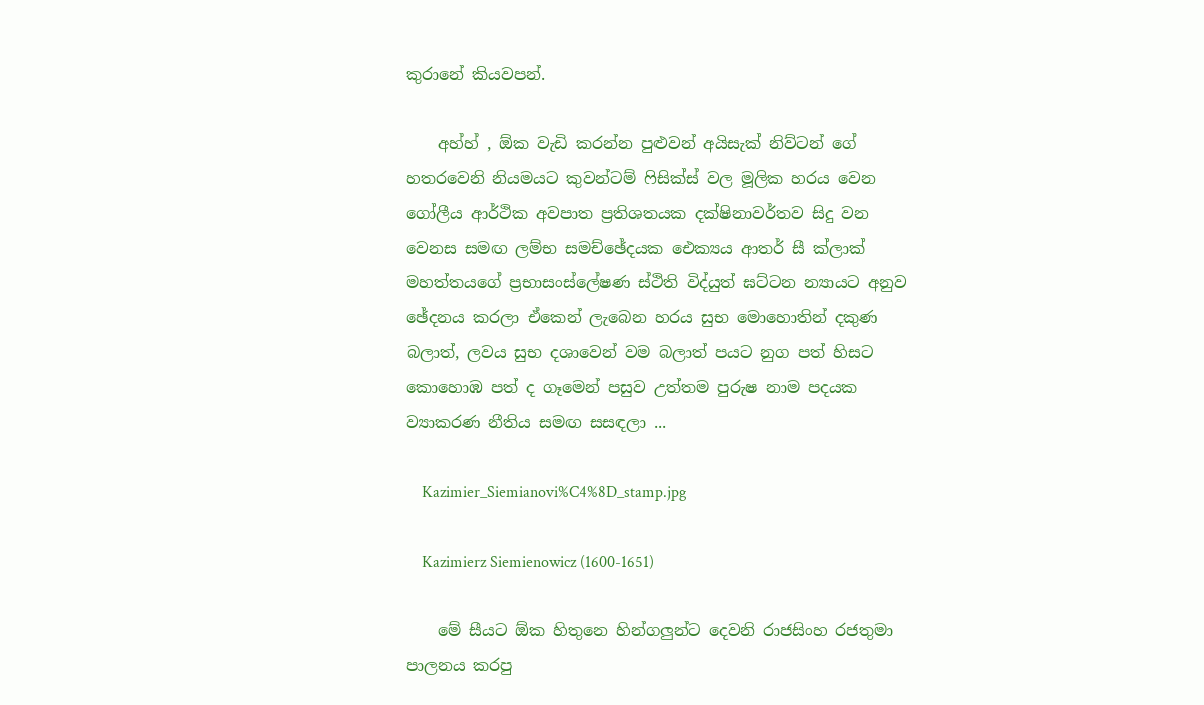කුරානේ කියවපන්.

    අහ්හ් , ඕක වැඩි කරන්න පුළුවන් අයිසැක් නිව්ටන් ගේ හතරවෙනි නියමයට කුවන්ටම් ෆිසික්ස් වල මූලික හරය වෙන ගෝලීය ආර්ථික අවපාත ප්‍රතිශතයක දක්ෂිනාවර්තව සිදු වන වෙනස සමඟ ලම්භ සමච්ඡේදයක ඓක්‍යය ආතර් සී ක්ලාක් මහත්තයගේ ප්‍රභාසංස්ලේෂණ ස්ථිති විද්යුත් ඝට්ටන න්‍යායට අනුව ඡේදනය කරලා ඒකෙන් ලැබෙන හරය සුභ මොහොතින් දකුණ බලාත්, ලවය සුභ දශාවෙන් වම බලාත් පයට නුග පත් හිසට කොහොඹ පත් ද ගෑමෙන් පසුව උත්තම පුරුෂ නාම පදයක ව්‍යාකරණ නීතිය සමඟ සසඳලා ...

    Kazimier_Siemianovi%C4%8D_stamp.jpg

    Kazimierz Siemienowicz (1600-1651)

    මේ සීයට ඕක හිතුනෙ හින්ගලුන්ට දෙවනි රාජසිංහ රජතුමා පාලනය කරපු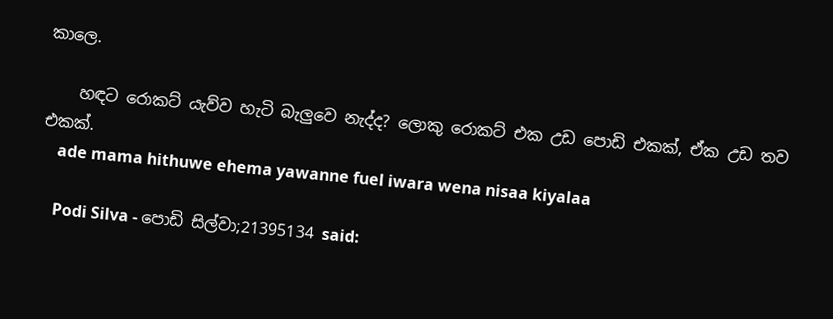කාලෙ.

    හඳට රොකට් යැව්ව හැටි බැලුවෙ නැද්ද? ලොකු රොකට් එක උඩ පොඩි එකක්, ඒක උඩ තව එකක්.
    ade mama hithuwe ehema yawanne fuel iwara wena nisaa kiyalaa

    Podi Silva - පොඩි සිල්වා;21395134 said: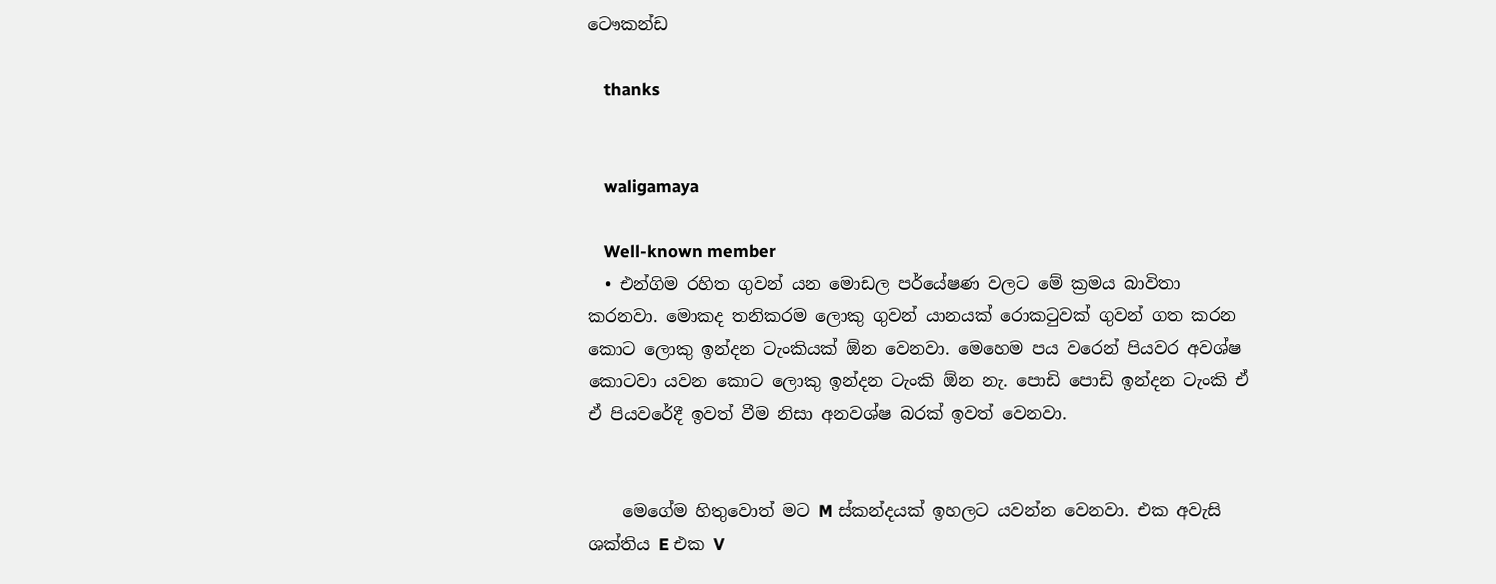ටෞකන්ඩ

    thanks


    waligamaya

    Well-known member
  • එන්ගිම රහිත ගුවන් යන මොඩල පර්යේෂණ වලට මේ ක්‍රමය බාවිතා කරනවා. මොකද තනිකරම ලොකු ගුවන් යානයක් රොකටුවක් ගුවන් ගත කරන කොට ලොකු ඉන්දන ටැංකියක් ඕන වෙනවා. මෙහෙම පය වරෙන් පියවර අවශ්ෂ කොටවා යවන කොට ලොකු ඉන්දන ටැංකි ඕන නැ. පොඩි පොඩි ඉන්දන ටැංකි ඒ ඒ පියවරේදී ඉවත් වීම නිසා අනවශ්ෂ බරක් ඉවත් වෙනවා.


    මෙගේම හිතුවොත් මට M ස්කන්දයක් ඉහලට යවන්න වෙනවා. එක අවැසි ශක්තිය E එක V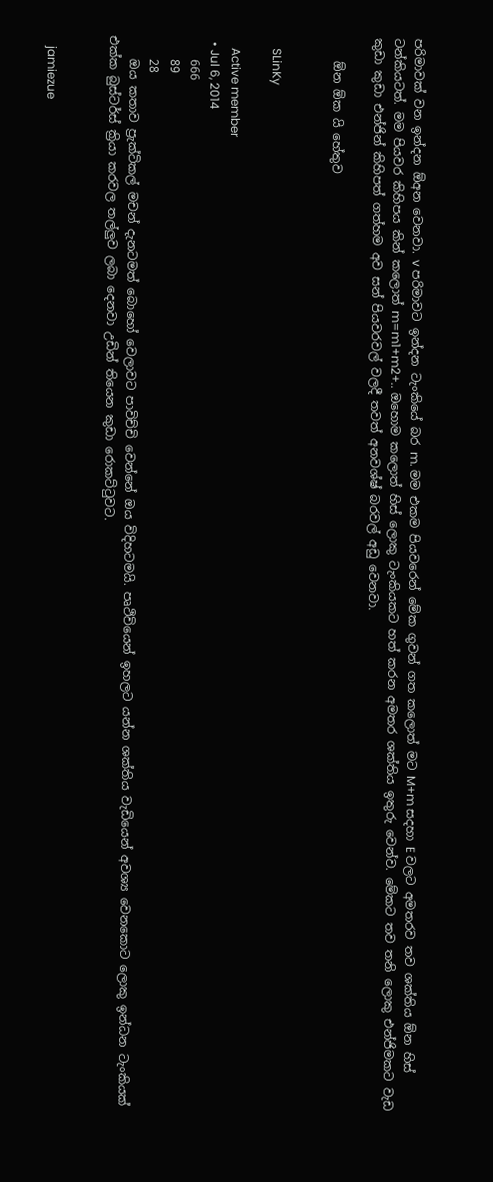පරිමාවක් වන ඉන්දන ඕඅන වෙනවා. v පරිමාවට ඉන්දන ටැංකියේ බර m. මම එකම පියවරෙන් මේක ගුවන් ගත කලොත් මට M+m සදහා E වලට අමතරව තව ශක්තිය ඕන හිස් ටන්කියටත්. මම පියවර කිහිපය කින් කලොත් m=m1+m2+.. ඔහොම කලොත් හිස් ලොකු ටැංකියකට හත් කරන අමතර ශක්තිය ඉතුරු වෙන්ව. මේකට තව තනි ලොකු එන්ජිමකට වැඩ කුඩා කුඩා එන්ජින් කිහිපත් ගත්හම අව සන් පියවරවල් වලදී තවත් අනවශ්ෂ් බරවල් අඩු වෙනවා.

    ඕන ඕක යි හේතුව


    SLinKy

    Active member
  • Jul 6, 2014
    666
    89
    28
    ඔය කතාව ප්‍රැක්ටිකල් මචන් දැනටමත් බොහෝ වෙලාවට පාවිච්චි වෙන්නේ ඔය විදිහටමයි. පෘථිවියෙන් ඉහලට යන්න ශක්තිය වැඩියෙන් අවශ්‍ය වෙනකොට ලොකු ඉන්ධන ටැංකියක් එක්ක බුස්ටර්ස් ක්‍රියා කරවල තල්ලුව ලබා දෙනවා උඩින් තියෙන කුඩා රොකට්ටුවට.


    jamiezue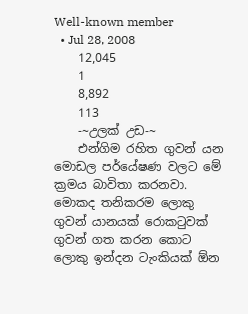Well-known member
  • Jul 28, 2008
    12,045
    1
    8,892
    113
    -~උලක් උඩ-~
    එන්ගිම රහිත ගුවන් යන මොඩල පර්යේෂණ වලට මේ ක්‍රමය බාවිතා කරනවා. මොකද තනිකරම ලොකු ගුවන් යානයක් රොකටුවක් ගුවන් ගත කරන කොට ලොකු ඉන්දන ටැංකියක් ඕන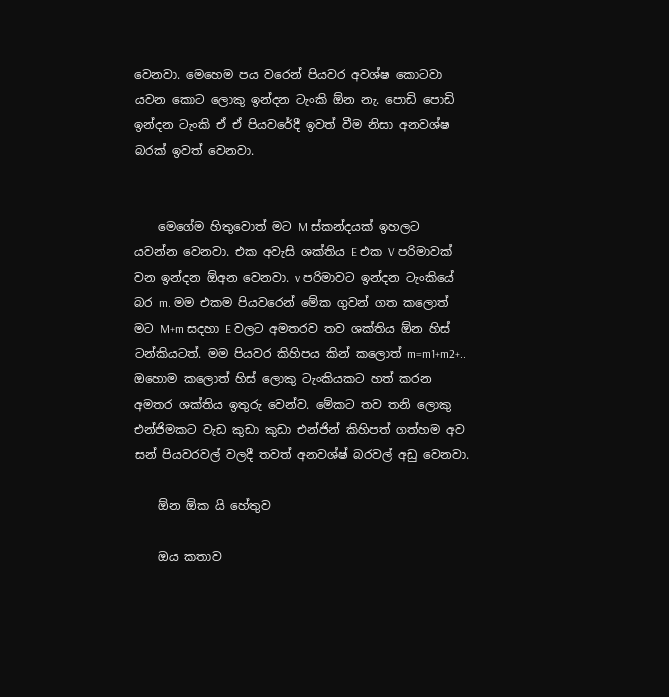වෙනවා. මෙහෙම පය වරෙන් පියවර අවශ්ෂ කොටවා යවන කොට ලොකු ඉන්දන ටැංකි ඕන නැ. පොඩි පොඩි ඉන්දන ටැංකි ඒ ඒ පියවරේදී ඉවත් වීම නිසා අනවශ්ෂ බරක් ඉවත් වෙනවා.


    මෙගේම හිතුවොත් මට M ස්කන්දයක් ඉහලට යවන්න වෙනවා. එක අවැසි ශක්තිය E එක V පරිමාවක් වන ඉන්දන ඕඅන වෙනවා. v පරිමාවට ඉන්දන ටැංකියේ බර m. මම එකම පියවරෙන් මේක ගුවන් ගත කලොත් මට M+m සදහා E වලට අමතරව තව ශක්තිය ඕන හිස් ටන්කියටත්. මම පියවර කිහිපය කින් කලොත් m=m1+m2+.. ඔහොම කලොත් හිස් ලොකු ටැංකියකට හත් කරන අමතර ශක්තිය ඉතුරු වෙන්ව. මේකට තව තනි ලොකු එන්ජිමකට වැඩ කුඩා කුඩා එන්ජින් කිහිපත් ගත්හම අව සන් පියවරවල් වලදී තවත් අනවශ්ෂ් බරවල් අඩු වෙනවා.

    ඕන ඕක යි හේතුව

    ඔය කතාව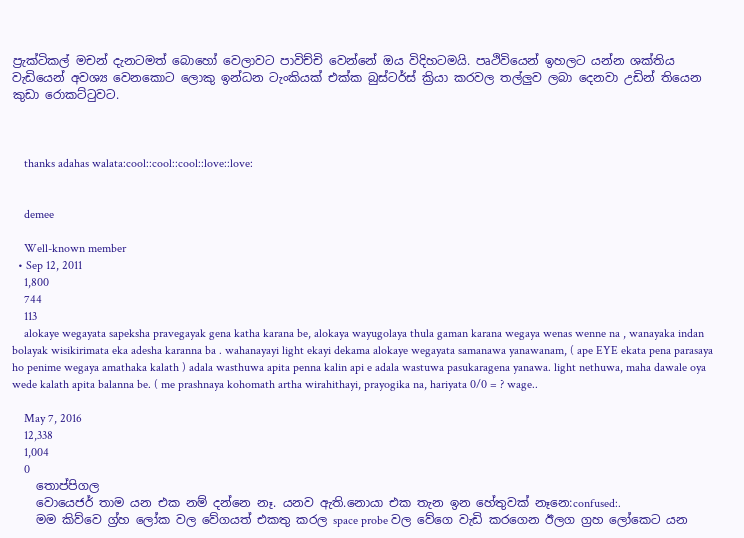ප්‍රැක්ටිකල් මචන් දැනටමත් බොහෝ වෙලාවට පාවිච්චි වෙන්නේ ඔය විදිහටමයි. පෘථිවියෙන් ඉහලට යන්න ශක්තිය වැඩියෙන් අවශ්‍ය වෙනකොට ලොකු ඉන්ධන ටැංකියක් එක්ක බුස්ටර්ස් ක්‍රියා කරවල තල්ලුව ලබා දෙනවා උඩින් තියෙන කුඩා රොකට්ටුවට.



    thanks adahas walata:cool::cool::cool::love::love:


    demee

    Well-known member
  • Sep 12, 2011
    1,800
    744
    113
    alokaye wegayata sapeksha pravegayak gena katha karana be, alokaya wayugolaya thula gaman karana wegaya wenas wenne na , wanayaka indan bolayak wisikirimata eka adesha karanna ba . wahanayayi light ekayi dekama alokaye wegayata samanawa yanawanam, ( ape EYE ekata pena parasaya ho penime wegaya amathaka kalath ) adala wasthuwa apita penna kalin api e adala wastuwa pasukaragena yanawa. light nethuwa, maha dawale oya wede kalath apita balanna be. ( me prashnaya kohomath artha wirahithayi, prayogika na, hariyata 0/0 = ? wage..

    May 7, 2016
    12,338
    1,004
    0
    තොප්පිගල
    වොයෙජර් තාම යන එක නම් දන්නෙ නෑ. යනව ඇති.නොයා එක තැන ඉන හේතුවක් නෑනෙ:confused:.
    මම කිව්වෙ ග්‍ර්හ ලෝක වල වේගයත් එකතු කරල space probe වල වේගෙ වැඩි කරගෙන ඊලග ග්‍රහ ලෝකෙට යන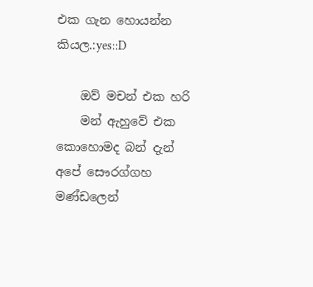එක ගැන හොයන්න කියල.:yes::D

    ඔව් මචන් එක හරි
    මන් ඇහුවේ එක කොහොමද බන් දැන් අපේ සෞරග්ගහ මණ්ඩලෙන්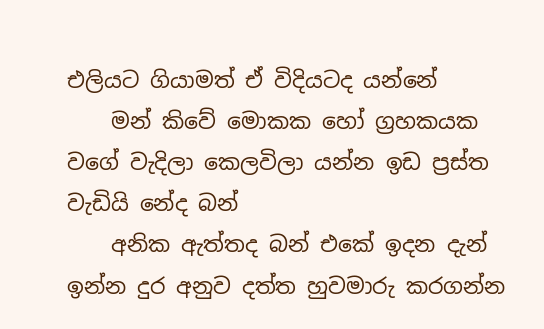එලියට ගියාමත් ඒ විදියටද යන්නේ
    මන් කිවේ මොකක හෝ ග්‍රහකයක වගේ වැදිලා කෙලවිලා යන්න ඉඩ ප්‍රස්ත වැඩියි නේද බන්
    අනික ඇත්තද බන් එකේ ඉදන දැන් ඉන්න දුර අනුව දත්ත හුවමාරු කරගන්න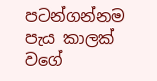පටන්ගන්නම පැය කාලක් වගේ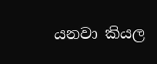යනවා කියල